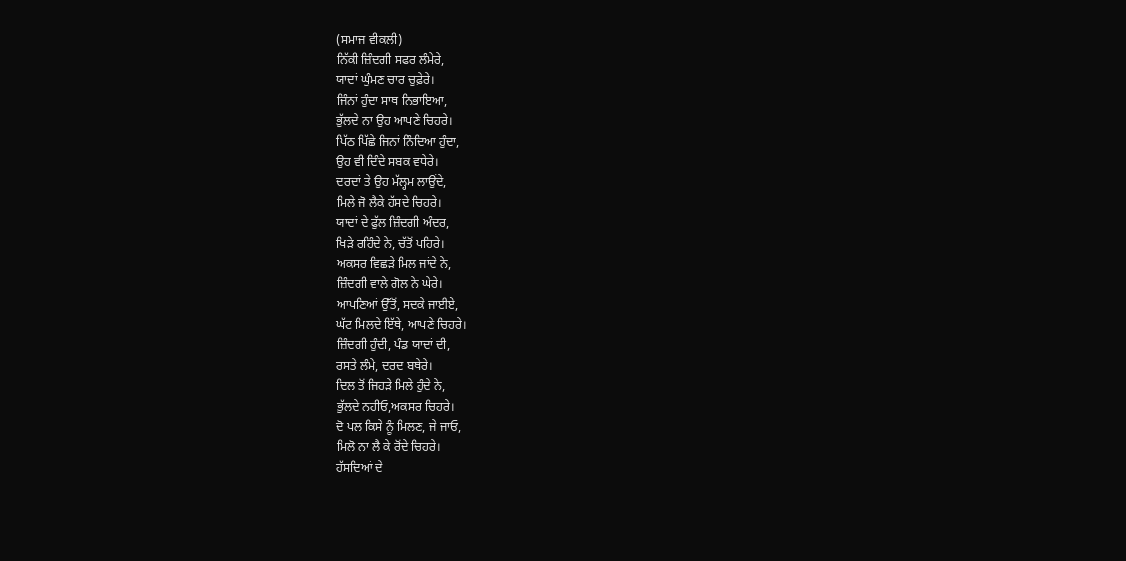(ਸਮਾਜ ਵੀਕਲੀ)
ਨਿੱਕੀ ਜ਼ਿੰਦਗੀ ਸਫਰ ਲੰਮੇਰੇ,
ਯਾਦਾਂ ਘੁੰਮਣ ਚਾਰ ਚੁਫ਼ੇਰੇ।
ਜਿੰਨਾਂ ਹੁੰਦਾ ਸਾਥ ਨਿਭਾਇਆ,
ਭੁੱਲਦੇ ਨਾ ਉਹ ਆਪਣੇ ਚਿਹਰੇ।
ਪਿੱਠ ਪਿੱਛੇ ਜਿਨਾਂ ਨਿੰਦਿਆ ਹੁੰਦਾ,
ਉਹ ਵੀ ਦਿੰਦੇ ਸਬਕ ਵਧੇਰੇ।
ਦਰਦਾਂ ਤੇ ਉਹ ਮੱਲ੍ਹਮ ਲਾਉਂਦੇ,
ਮਿਲੇ ਜੋ ਲੈਕੇ ਹੱਸਦੇ ਚਿਹਰੇ।
ਯਾਦਾਂ ਦੇ ਫੁੱਲ ਜ਼ਿੰਦਗੀ ਅੰਦਰ,
ਖਿੜੇ ਰਹਿੰਦੇ ਨੇ, ਚੱਤੋਂ ਪਹਿਰੇ।
ਅਕਸਰ ਵਿਛੜੇ ਮਿਲ ਜਾਂਦੇ ਨੇ,
ਜ਼ਿੰਦਗੀ ਵਾਲੇ ਗੋਲ ਨੇ ਘੇਰੇ।
ਆਪਣਿਆਂ ਉੱਤੋਂ, ਸਦਕੇ ਜਾਈਏ,
ਘੱਟ ਮਿਲਦੇ ਇੱਥੇ, ਆਪਣੇ ਚਿਹਰੇ।
ਜ਼ਿੰਦਗੀ ਹੁੰਦੀ, ਪੰਡ ਯਾਦਾਂ ਦੀ,
ਰਸਤੇ ਲੰਮੇ, ਦਰਦ ਬਥੇਰੇ।
ਦਿਲ ਤੋਂ ਜਿਹੜੇ ਮਿਲੇ ਹੁੰਦੇ ਨੇ,
ਭੁੱਲਦੇ ਨਹੀਓ,ਅਕਸਰ ਚਿਹਰੇ।
ਦੋ ਪਲ ਕਿਸੇ ਨੂੰ ਮਿਲਣ, ਜੇ ਜਾਓ,
ਮਿਲੋ ਨਾ ਲੈ ਕੇ ਰੋਂਦੇ ਚਿਹਰੇ।
ਹੱਸਦਿਆਂ ਦੇ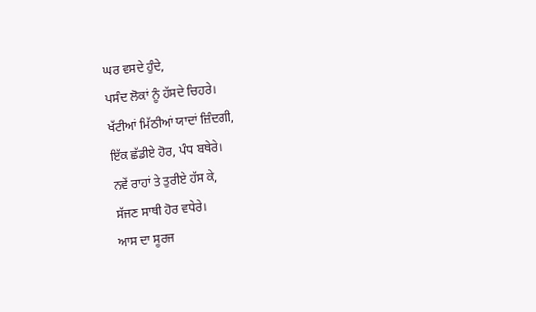ਘਰ ਵਸਦੇ ਹੁੰਦੇ,
ਪਸੰਦ ਲੋਕਾਂ ਨੂੰ ਹੱਸਦੇ ਚਿਹਰੇ।
ਖੱਟੀਆਂ ਮਿੱਠੀਆਂ ਯਾਦਾਂ ਜ਼ਿੰਦਗੀ,
ਇੱਕ ਛੱਡੀਏ ਹੋਰ, ਪੰਧ ਬਥੇਰੇ।
ਨਵੇਂ ਰਾਹਾਂ ਤੇ ਤੁਰੀਏ ਹੱਸ ਕੇ,
ਸੱਜਣ ਸਾਥੀ ਹੋਰ ਵਧੇਰੇ।
ਆਸ ਦਾ ਸੂਰਜ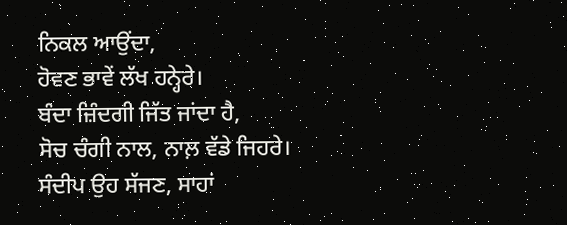ਨਿਕਲ ਆਉਂਦਾ,
ਹੋਵਣ ਭਾਵੇਂ ਲੱਖ ਹਨ੍ਹੇਰੇ।
ਬੰਦਾ ਜ਼ਿੰਦਗੀ ਜਿੱਤ ਜਾਂਦਾ ਹੈ,
ਸੋਚ ਚੰਗੀ ਨਾਲ, ਨਾਲ਼ ਵੱਡੇ ਜਿਹਰੇ।
ਸੰਦੀਪ ਉਹ ਸੱਜਣ, ਸਾਹਾਂ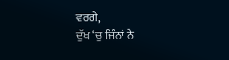ਵਰਗੇ,
ਦੁੱਖ ‘ਚੁ ਜਿੰਨਾਂ ਨੇ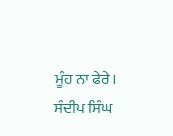ਮੂੰਹ ਨਾ ਫੇਰੇ।
ਸੰਦੀਪ ਸਿੰਘ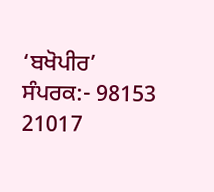‘ਬਖੋਪੀਰ’
ਸੰਪਰਕ:- 98153 21017